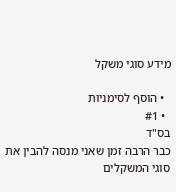מידע סוגי משקל

  • הוסף לסימניות
  • #1
בס"ד
כבר הרבה זמן שאני מנסה להבין את סוגי המשקלים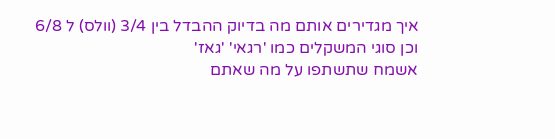איך מגדירים אותם מה בדיוק ההבדל בין 3/4 (וולס) ל 6/8
וכן סוגי המשקלים כמו 'רגאי' 'גאז'
אשמח שתשתפו על מה שאתם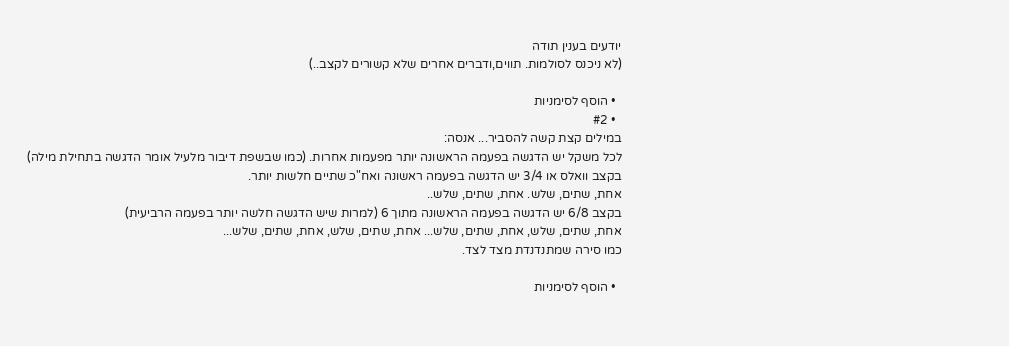יודעים בענין תודה
(לא ניכנס לסולמות. תווים,ודברים אחרים שלא קשורים לקצב..)

  • הוסף לסימניות
  • #2
במילים קצת קשה להסביר... אנסה:
לכל משקל יש הדגשה בפעמה הראשונה יותר מפעמות אחרות. (כמו שבשפת דיבור מלעיל אומר הדגשה בתחילת מילה)
בקצב וואלס או 3/4 יש הדגשה בפעמה ראשונה ואח"כ שתיים חלשות יותר.
אחת, שתים, שלש. אחת, שתים, שלש..
בקצב 6/8 יש הדגשה בפעמה הראשונה מתוך 6 (למרות שיש הדגשה חלשה יותר בפעמה הרביעית)
אחת, שתים, שלש, אחת, שתים, שלש... אחת, שתים, שלש, אחת, שתים, שלש...
כמו סירה שמתנדנדת מצד לצד.

  • הוסף לסימניות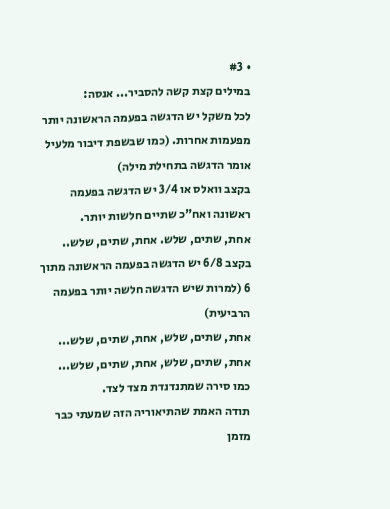• #3
במילים קצת קשה להסביר... אנסה:
לכל משקל יש הדגשה בפעמה הראשונה יותר מפעמות אחרות. (כמו שבשפת דיבור מלעיל אומר הדגשה בתחילת מילה)
בקצב וואלס או 3/4 יש הדגשה בפעמה ראשונה ואח"כ שתיים חלשות יותר.
אחת, שתים, שלש. אחת, שתים, שלש..
בקצב 6/8 יש הדגשה בפעמה הראשונה מתוך 6 (למרות שיש הדגשה חלשה יותר בפעמה הרביעית)
אחת, שתים, שלש, אחת, שתים, שלש... אחת, שתים, שלש, אחת, שתים, שלש...
כמו סירה שמתנדנדת מצד לצד.
תודה האמת שהתיאוריה הזה שמעתי כבר מזמן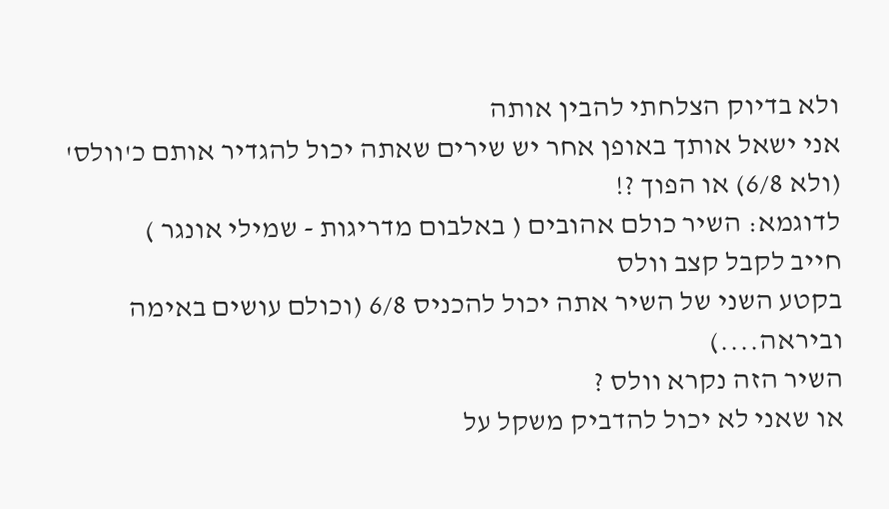ולא בדיוק הצלחתי להבין אותה
אני ישאל אותך באופן אחר יש שירים שאתה יכול להגדיר אותם כ'וולס' (ולא 6/8) או הפוך ?!
לדוגמא: השיר כולם אהובים ( באלבום מדריגות - שמילי אונגר )
חייב לקבל קצב וולס
בקטע השני של השיר אתה יכול להכניס 6/8 (וכולם עושים באימה וביראה....)
השיר הזה נקרא וולס ?
או שאני לא יכול להדביק משקל על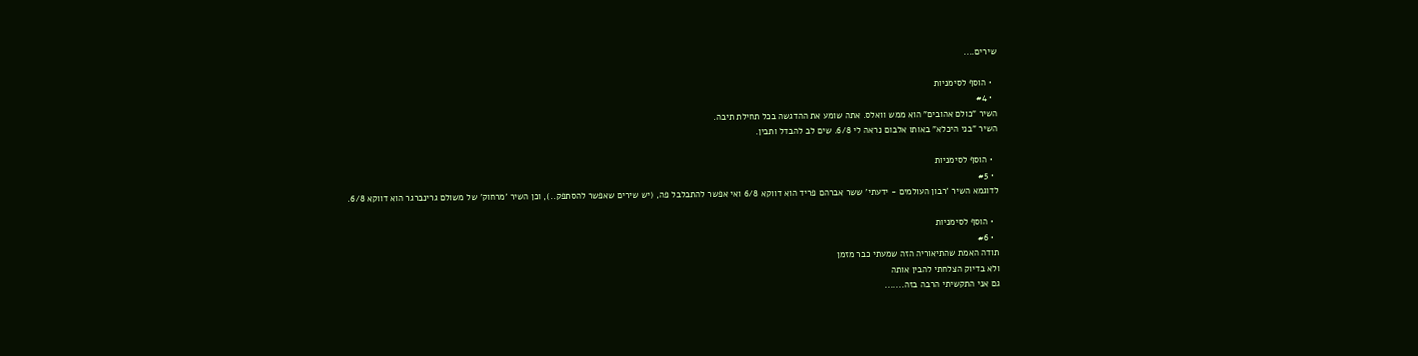שירים....

  • הוסף לסימניות
  • #4
השיר "כולם אהובים" הוא ממש וואלס. אתה שומע את ההדגשה בכל תחילת תיבה.
השיר "בני היכלא" באותו אלבום נראה לי 6/8. שים לב להבדל ותבין.

  • הוסף לסימניות
  • #5
לדוגמא השיר 'רבון העולמים - ידעתי' ששר אברהם פריד הוא דווקא 6/8 ואי אפשר להתבלבל פה, (יש שירים שאפשר להסתפק..), וכן השיר 'מרחוק' של משולם גרינברגר הוא דווקא 6/8.

  • הוסף לסימניות
  • #6
תודה האמת שהתיאוריה הזה שמעתי כבר מזמן
ולא בדיוק הצלחתי להבין אותה
גם אני התקשיתי הרבה בזה.......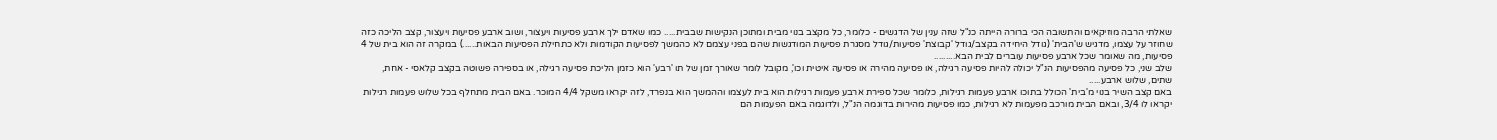שאלתי הרבה מוזיקאים והתשובה הכי ברורה הייתה כנ"ל שזה ענין של הדגשים - כלומר, כל מקצב בנוי מבית ומתוכן הנקישות שבבית..... כמו שאדם ילך ארבע פסיעות ויעצור, ושוב ארבע פסיעות ויעצור, קצב הליכה כזה שחוזר על עצמו, מדגיש ש'הבית' (גודל היחידה בקצב/גודל 'קבוצת' פסיעות/גודל מסגרת פסיעות המודגשות שהם בפני עצמם לא כהמשך לפסיעות הקודמות ולא כתחילת הפסיעות הבאות......) במקרה זה הוא בית של 4 פסיעות, מה שאומר שכל ארבע פסיעות עוברים לבית הבא.........
שלב שני, כל פסיעה מהפסיעות הנ"ל יכולה להיות פסיעה רגילה, או פסיעה מהירה או פסיעה איטית וכו', מקובל לומר שאורך זמן של תו 'רבע' הוא כזמן הליכת פסיעה רגילה, או בספירה פשוטה בקצב קלאסי - אחת, שתים, שלוש ארבע.....
באם קצב השיר בנוי מ'בית' הכולל בתוכו ארבע פעמות רגילות, כלומר שכל ספירת ארבע פעמות רגילות הוא בית לעצמו וההמשך הוא בנפרד, לזה יקראו משקל 4/4 המוכר. באם הבית מתחלף בכל שלוש פעמות רגילות יקראו לו 3/4, ובאם הבית מורכב מפעמות לא רגילות, כמו פסיעות מהירות בדוגמה הנ"ל, ולדוגמה באם הפעמות הם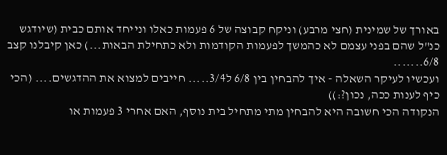באורך של שמינית (חצי מרבע) וניקח קבוצה של 6 פעמות כאלו ונייחד אותם כבית (שיודגש כנ"ל שהם בפני עצמם לא כהמשך לפעמות הקודמות ולא כתחילת הבאות...) כאן קיבלנו קצב 6/8.......
ועכשיו לעיקר השאלה - איך להבחין בין 6/8 ל3/4..... חייבים למצוא את ההדגשים.... (הכי כיף לענות ככה, נכון?:))
הנקודה הכי חשובה היא להבחין מתי מתחיל בית נוסף, האם אחרי 3 פעמות או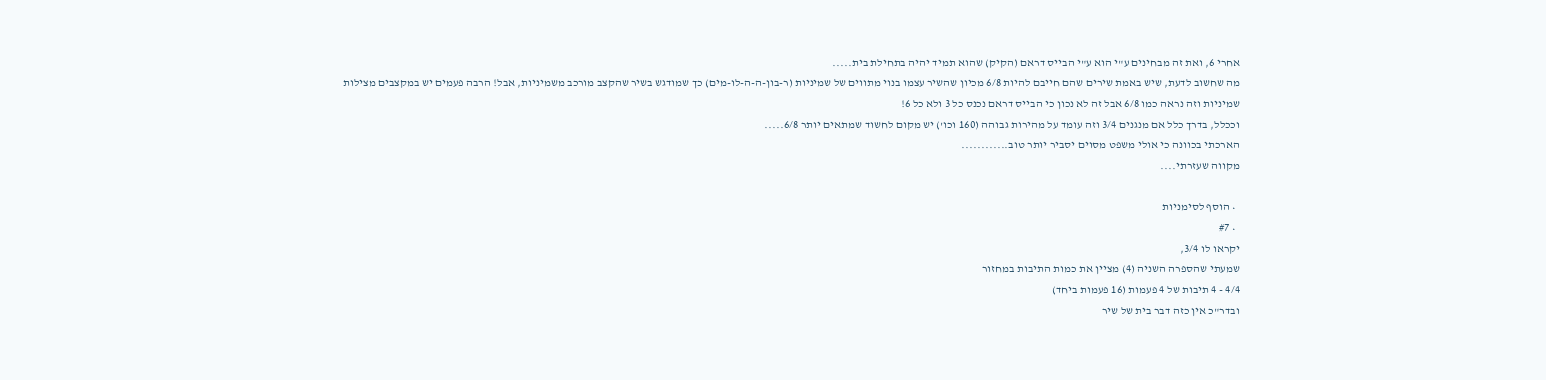אחרי 6, ואת זה מבחינים ע"י הוא ע"י הבייס דראם (הקיק) שהוא תמיד יהיה בתחילת בית.....
מה שחשוב לדעת, שיש באמת שירים שהם חייבם להיות 6/8 מכיון שהשיר עצמו בנוי מתווים של שמיניות (ר-בון-ה-ה-לו-מים) כך שמודגש בשיר שהקצב מורכב משמיניות, אבל! הרבה פעמים יש במקצבים מצילות שמיניות וזה נראה כמו 6/8 אבל זה לא נכון כי הבייס דראם נכנס כל 3 ולא כל 6!
וככלל, בדרך כלל אם מנגנים 3/4 וזה עומד על מהירות גבוהה (160 וכו') יש מקום לחשוד שמתאים יותר 6/8.....
הארכתי בכוונה כי אולי משפט מסוים יסביר יותר טוב............
מקווה שעזרתי....

  • הוסף לסימניות
  • #7
יקראו לו 3/4,
שמעתי שהספרה השניה (4) מציין את כמות התיבות במחזור
4/4 - 4 תיבות של 4 פעמות (16 פעמות ביחד)
ובדר"כ אין כזה דבר בית של שיר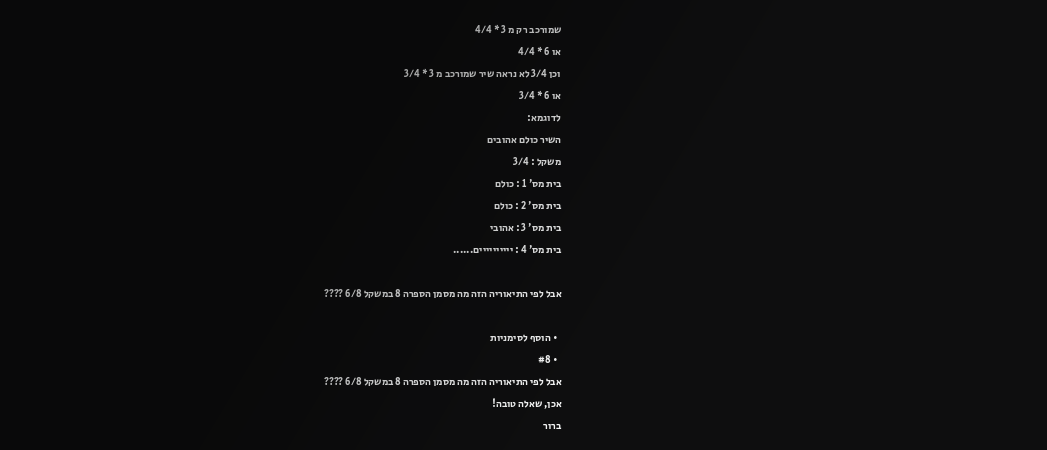שמורכב רק מ 3 * 4/4
או 6 * 4/4
וכן 3/4 לא נראה שיר שמורכב מ 3 * 3/4
או 6 * 3/4
לדוגמא:
השיר כולם אהובים
משקל : 3/4
בית מס' 1 : כולם
בית מס' 2 : כולם
בית מס' 3 : אהובי
בית מס' 4 : יייייייייים......

אבל לפי התיאוריה הזה מה מסמן הספרה 8 במשקל 6/8 ????

  • הוסף לסימניות
  • #8
אבל לפי התיאוריה הזה מה מסמן הספרה 8 במשקל 6/8 ????
אכן, שאלה טובה!
ברור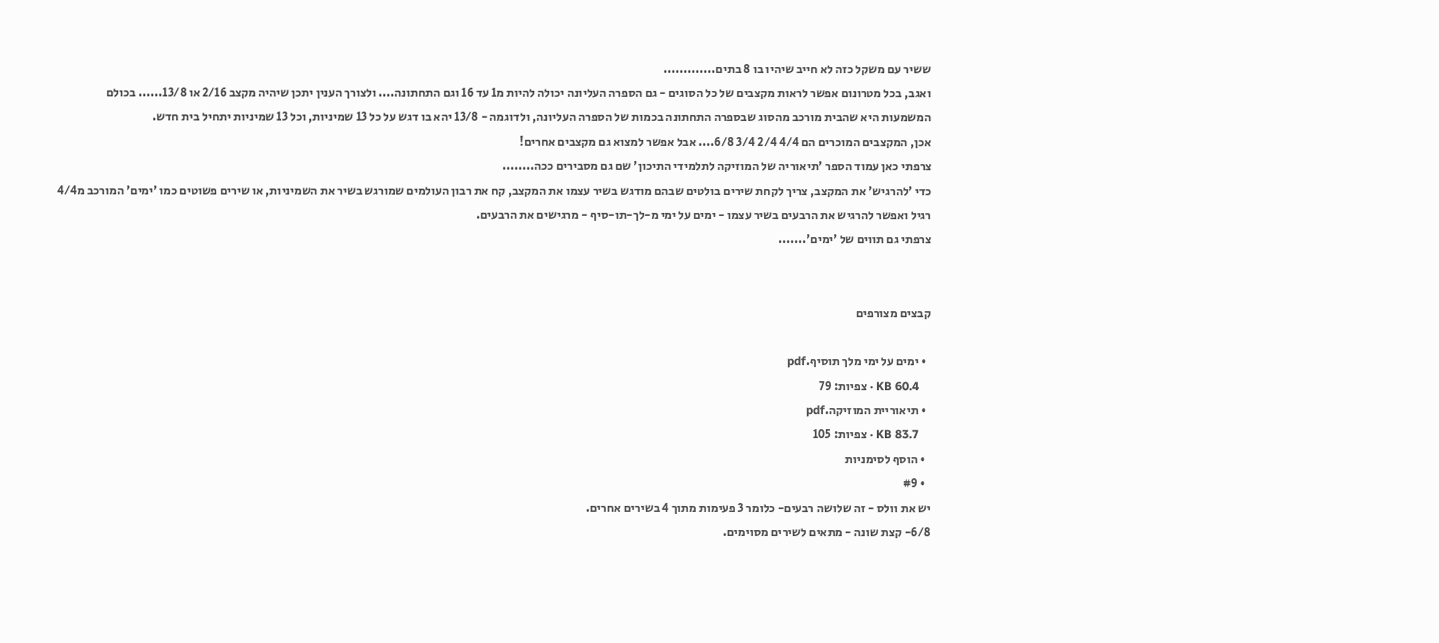ששיר עם משקל כזה לא חייב שיהיו בו 8 בתים.............
ואגב, בכל מטרונום אפשר לראות מקצבים של כל הסוגים - גם הספרה העליונה יכולה להיות מ1 עד 16 וגם התחתונה.... ולצורך הענין יתכן שיהיה מקצב 2/16 או 13/8...... בכולם המשמעות היא שהבית מורכב מהסוג שבספרה התחתונה בכמות של הספרה העליונה, ולדוגמה - 13/8 יהא בו דגש על כל 13 שמיניות, וכל 13 שמיניות יתחיל בית חדש.
אכן, המקצבים המוכרים הם 4/4 2/4 3/4 6/8.... אבל אפשר למצוא גם מקצבים אחרים!
צרפתי כאן עמוד הספר 'תיאוריה של המוזיקה לתלמידי התיכון' שם גם מסבירים ככה........
כדי 'להרגיש' את המקצב, צריך לקחת שירים בולטים שבהם מודגש בשיר עצמו את המקצב, קח את רבון העולמים שמורגש בשיר את השמיניות, או שירים פשוטים כמו 'ימים' המורכב מ4/4 רגיל ואפשר להרגיש את הרבעים בשיר עצמו - ימים על ימי מ-לך-תו-סיף - מרגישים את הרבעים.
צרפתי גם תווים של 'ימים'.......


קבצים מצורפים

  • ימים על ימי מלך תוסיף.pdf
    KB 60.4 · צפיות: 79
  • תיאוריית המוזיקה.pdf
    KB 83.7 · צפיות: 105
  • הוסף לסימניות
  • #9
יש את וולס - זה שלושה רבעים- כלומר 3 פעימות מתוך 4 בשירים אחרים.
6/8- קצת שונה - מתאים לשירים מסוימים.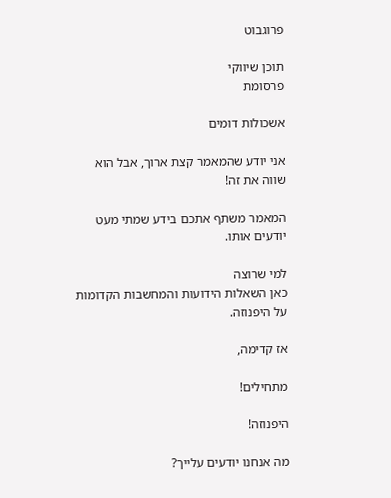פרוגבוט

תוכן שיווקי
פרסומת

אשכולות דומים

אני יודע שהמאמר קצת ארוך, אבל הוא שווה את זה!

המאמר משתף אתכם בידע שמתי מעט יודעים אותו.

למי שרוצה
כאן השאלות הידועות והמחשבות הקדומות על היפנוזה.

אז קדימה,

מתחילים!

היפנוזה!

מה אנחנו יודעים עלייך?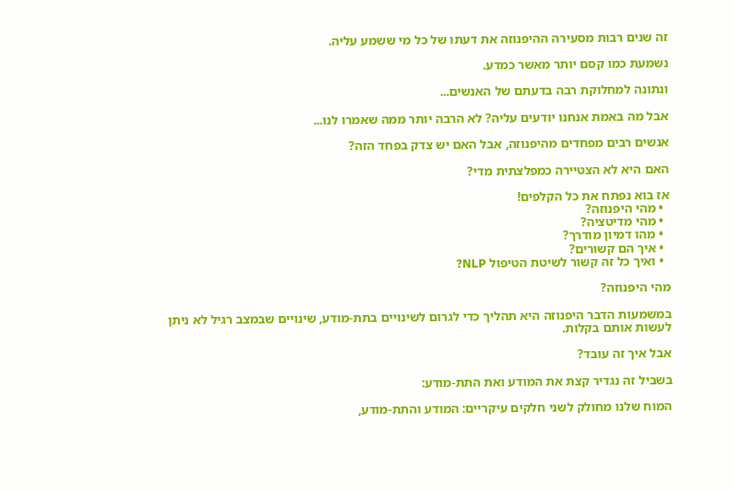זה שנים רבות מסעירה ההיפנוזה את דעתו של כל מי ששמע עליה.

נשמעת כמו קסם יותר מאשר כמדע.

ונתונה למחלוקת רבה בדעתם של האנשים...

אבל מה באמת אנחנו יודעים עליה? לא הרבה יותר ממה שאמרו לנו...

אנשים רבים מפחדים מהיפנוזה, אבל האם יש צדק בפחד הזה?

האם היא לא הצטיירה כמפלצתית מדי?

אז בוא נפתח את כל הקלפים!
  • מהי היפנוזה?
  • מהי מדיטציה?
  • מהו דמיון מודרך?
  • איך הם קשורים?
  • ואיך כל זה קשור לשיטת הטיפול NLP?

מהי היפנוזה?

במשמעות הדבר היפנוזה היא תהליך כדי לגרום לשינויים בתת-מודע, שינויים שבמצב רגיל לא ניתן לעשות אותם בקלות.

אבל איך זה עובד?

בשביל זה נגדיר קצת את המודע ואת התת-מודע:

המוח שלנו מחולק לשני חלקים עיקריים: המודע והתת-מודע,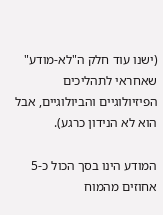(ישנו עוד חלק ה"לא-מודע" שאחראי לתהליכים הפיזיולוגיים והביולוגיים, אבל הוא לא הנידון כרגע).

המודע הינו בסך הכול כ-5 אחוזים מהמוח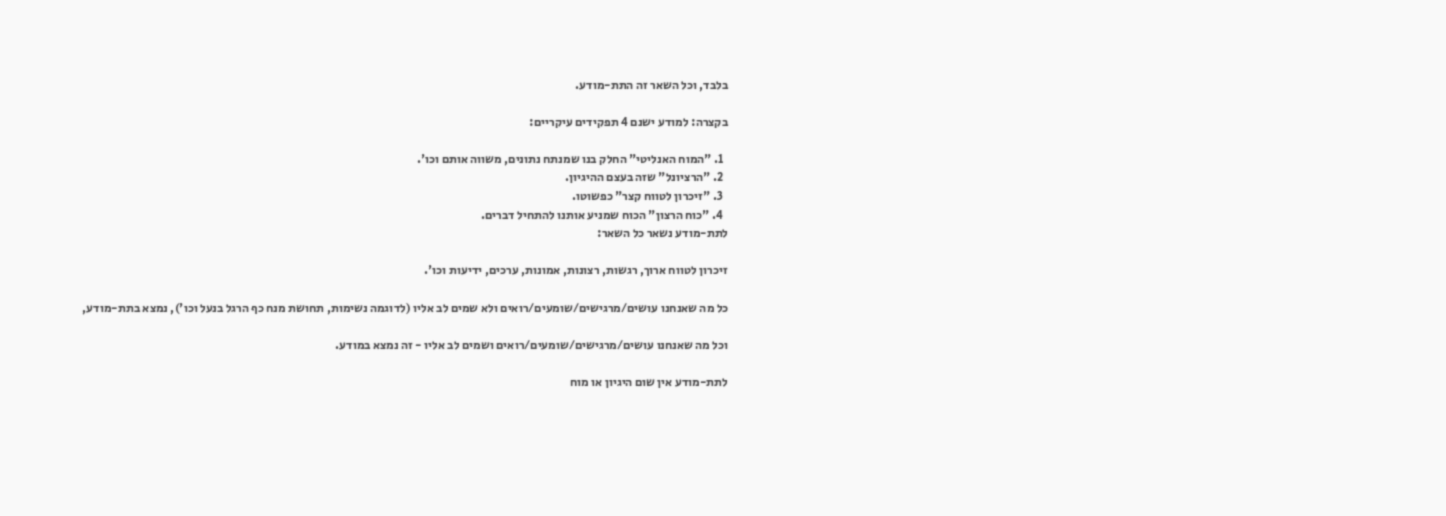בלבד, וכל השאר זה התת-מודע.

בקצרה: למודע ישנם 4 תפקידים עיקריים:

  1. "המוח האנליטי" החלק בנו שמנתח נתונים, משווה אותם וכו'.
  2. "הרציונל" שזה בעצם ההיגיון.
  3. "זיכרון לטווח קצר" כפשוטו.
  4. "כוח הרצון" הכוח שמניע אותנו להתחיל דברים.
לתת-מודע נשאר כל השאר:

זיכרון לטווח ארוך, רגשות, רצונות, אמונות, ערכים, ידיעות וכו'.

כל מה שאנחנו עושים/מרגישים/שומעים/רואים ולא שמים לב אליו (לדוגמה נשימות, תחושת מנח כף הרגל בנעל וכו'), נמצא בתת-מודע,

וכל מה שאנחנו עושים/מרגישים/שומעים/רואים ושמים לב אליו - זה נמצא במודע.

לתת-מודע אין שום היגיון או מוח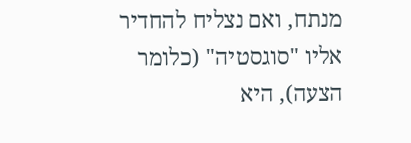מנתח, ואם נצליח להחדיר אליו "סוגסטיה" (כלומר הצעה), היא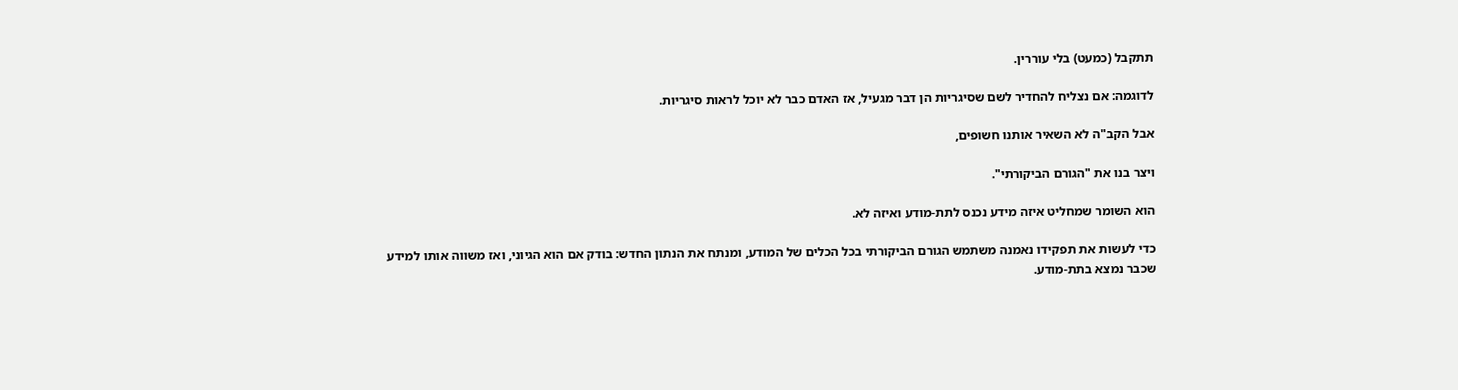תתקבל (כמעט) בלי עוררין.

לדוגמה: אם נצליח להחדיר לשם שסיגריות הן דבר מגעיל, אז האדם כבר לא יוכל לראות סיגריות.

אבל הקב"ה לא השאיר אותנו חשופים,

ויצר בנו את "הגורם הביקורתי".

הוא השומר שמחליט איזה מידע נכנס לתת-מודע ואיזה לא.

כדי לעשות את תפקידו נאמנה משתמש הגורם הביקורתי בכל הכלים של המודע, ומנתח את הנתון החדש: בודק אם הוא הגיוני, ואז משווה אותו למידע שכבר נמצא בתת-מודע.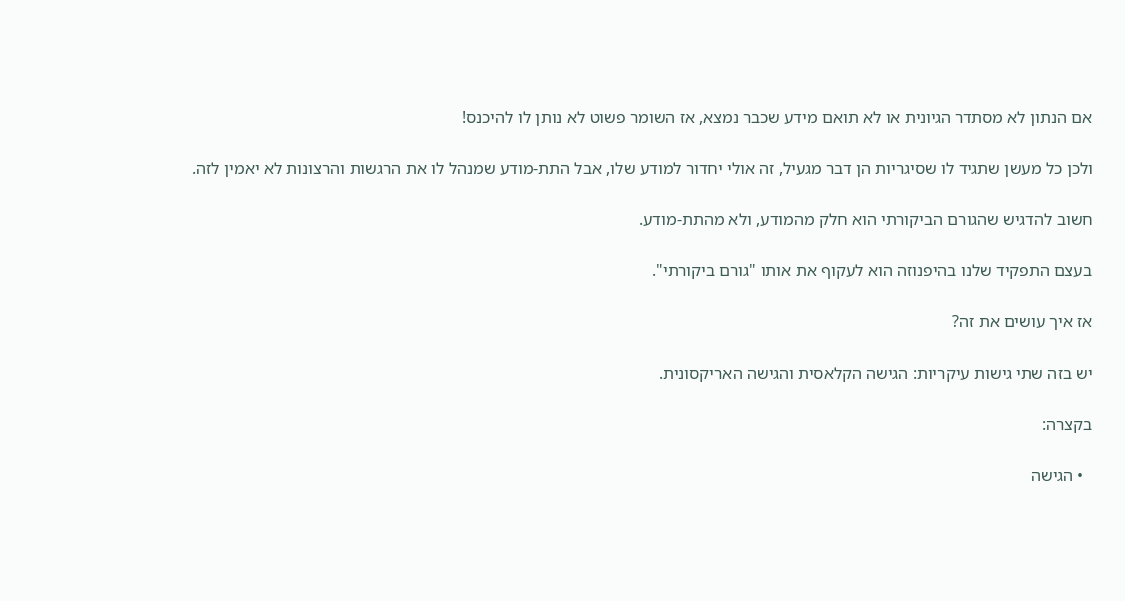אם הנתון לא מסתדר הגיונית או לא תואם מידע שכבר נמצא, אז השומר פשוט לא נותן לו להיכנס!

ולכן כל מעשן שתגיד לו שסיגריות הן דבר מגעיל, זה אולי יחדור למודע שלו, אבל התת-מודע שמנהל לו את הרגשות והרצונות לא יאמין לזה.

חשוב להדגיש שהגורם הביקורתי הוא חלק מהמודע, ולא מהתת-מודע.

בעצם התפקיד שלנו בהיפנוזה הוא לעקוף את אותו "גורם ביקורתי".

אז איך עושים את זה?

יש בזה שתי גישות עיקריות: הגישה הקלאסית והגישה האריקסונית.

בקצרה:

  • הגישה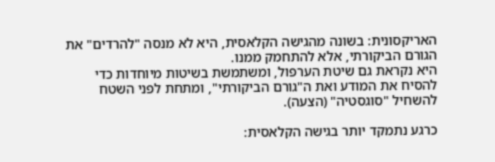האריקסונית: בשונה מהגישה הקלאסית, היא לא מנסה "להרדים" את הגורם הביקורתי, אלא להתחמק ממנו.
היא נקראת גם שיטת הערפול, ומשתמשת בשיטות מיוחדות כדי להסיח את המודע ואת ה"גורם הביקורתי", ומתחת לפני השטח להשחיל "סוגסטיה" (הצעה).

כרגע נתמקד יותר בגישה הקלאסית: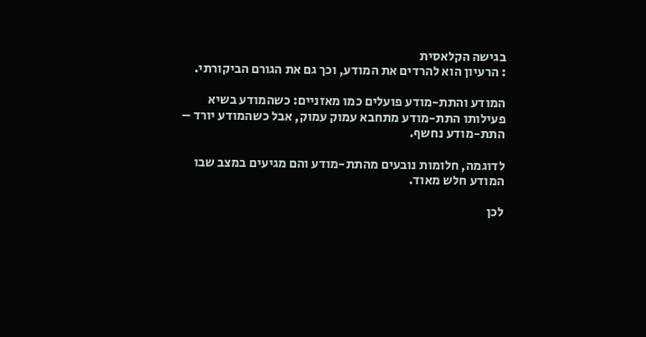בגישה הקלאסית
: הרעיון הוא להרדים את המודע, וכך גם את הגורם הביקורתי.

המודע והתת-מודע פועלים כמו מאזניים: כשהמודע בשיא פעילותו התת-מודע מתחבא עמוק עמוק, אבל כשהמודע יורד – התת-מודע נחשף.

לדוגמה, חלומות נובעים מהתת-מודע והם מגיעים במצב שבו המודע חלש מאוד.

לכן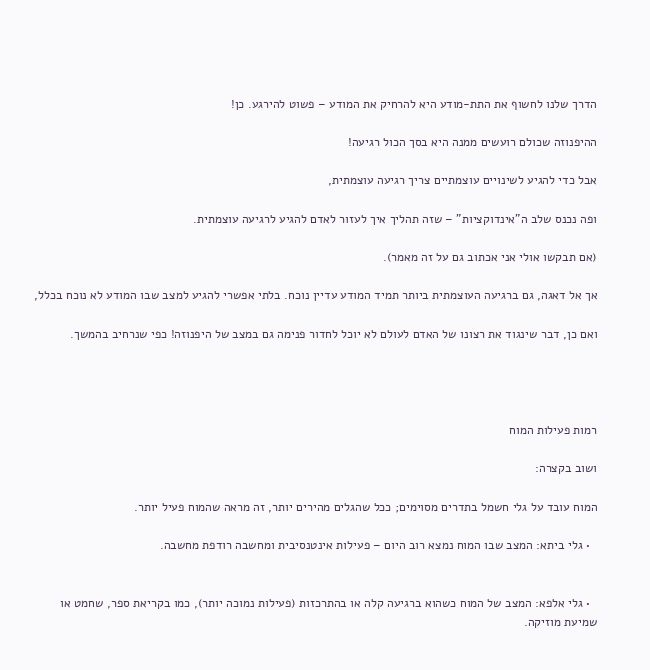הדרך שלנו לחשוף את התת-מודע היא להרחיק את המודע – פשוט להירגע. כן!

ההיפנוזה שכולם רועשים ממנה היא בסך הכול רגיעה!

אבל כדי להגיע לשינויים עוצמתיים צריך רגיעה עוצמתית,

ופה נכנס שלב ה"אינדוקציות" – שזה תהליך איך לעזור לאדם להגיע לרגיעה עוצמתית.

(אם תבקשו אולי אני אכתוב גם על זה מאמר).

אך אל דאגה, גם ברגיעה העוצמתית ביותר תמיד המודע עדיין נוכח. בלתי אפשרי להגיע למצב שבו המודע לא נוכח בכלל,

ואם כן, דבר שינגוד את רצונו של האדם לעולם לא יוכל לחדור פנימה גם במצב של היפנוזה! כפי שנרחיב בהמשך.




רמות פעילות המוח

ושוב בקצרה:

המוח עובד על גלי חשמל בתדרים מסוימים; ככל שהגלים מהירים יותר, זה מראה שהמוח פעיל יותר.

  • גלי ביתא: המצב שבו המוח נמצא רוב היום – פעילות אינטנסיבית ומחשבה רודפת מחשבה.


  • גלי אלפא: המצב של המוח כשהוא ברגיעה קלה או בהתרכזות (פעילות נמוכה יותר), כמו בקריאת ספר, שחמט או שמיעת מוזיקה.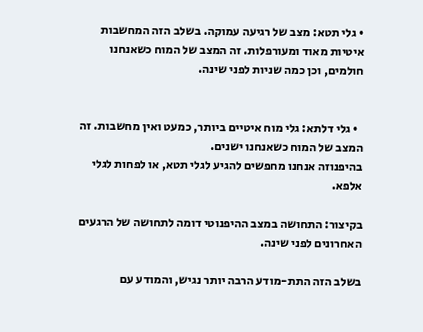• גלי תטא: מצב של רגיעה עמוקה. בשלב הזה המחשבות איטיות מאוד ומעורפלות. זה המצב של המוח כשאנחנו חולמים, וכן כמה שניות לפני שינה.


  • גלי דלתא: גלי מוח איטיים ביותר, כמעט ואין מחשבות. זה המצב של המוח כשאנחנו ישנים.
בהיפנוזה אנחנו מחפשים להגיע לגלי תטא, או לפחות לגלי אלפא.

בקיצור: התחושה במצב ההיפנוטי דומה לתחושה של הרגעים האחרונים לפני שינה.

בשלב הזה התת-מודע הרבה יותר נגיש, והמודע עם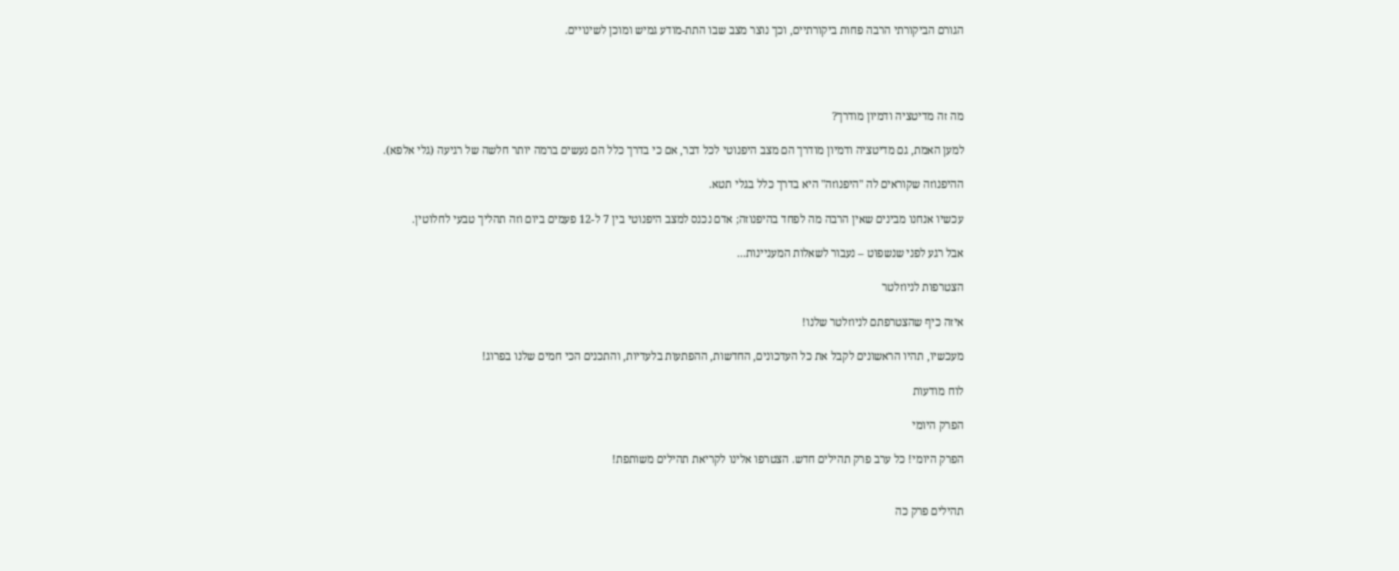הגורם הביקורתי הרבה פחות ביקורתיים, וכך נוצר מצב שבו התת-מודע גמיש ומוכן לשינויים.




מה זה מדיטציה ודמיון מודרך?

למען האמת, גם מדיטציה ודמיון מודרך הם מצב היפנוטי לכל דבר, אם כי בדרך כלל הם נעשים ברמה יותר חלשה של רגיעה (גלי אלפא).

ההיפנוזה שקוראים לה "היפנוזה" היא בדרך כלל בגלי תטא.

עכשיו אנחנו מבינים שאין הרבה מה לפחד בהיפנוזה; אדם נכנס למצב היפנוטי בין 7 ל-12 פעמים ביום וזה תהליך טבעי לחלוטין.

אבל רגע לפני שנשפוט – נעבור לשאלות המעניינות...

הצטרפות לניוזלטר

איזה כיף שהצטרפתם לניוזלטר שלנו!

מעכשיו, תהיו הראשונים לקבל את כל העדכונים, החדשות, ההפתעות בלעדיות, והתכנים הכי חמים שלנו בפרוג!

לוח מודעות

הפרק היומי

הפרק היומי! כל ערב פרק תהילים חדש. הצטרפו אלינו לקריאת תהילים משותפת!


תהילים פרק כה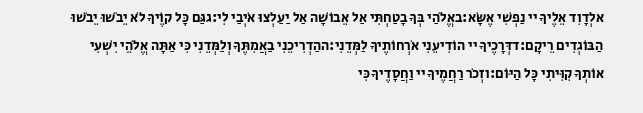אלְדָוִד אֵלֶיךָ יי נַפְשִׁי אֶשָּׂא:באֱלֹהַי בְּךָ בָטַחְתִּי אַל אֵבוֹשָׁה אַל יַעַלְצוּ אֹיְבַי לִי:גגַּם כָּל קוֶֹיךָ לֹא יֵבֹשׁוּ יֵבֹשׁוּ הַבּוֹגְדִים רֵיקָם:דדְּרָכֶיךָ יי הוֹדִיעֵנִי אֹרְחוֹתֶיךָ לַמְּדֵנִי:ההַדְרִיכֵנִי בַאֲמִתֶּךָ וְלַמְּדֵנִי כִּי אַתָּה אֱלֹהֵי יִשְׁעִי אוֹתְךָ קִוִּיתִי כָּל הַיּוֹם:וזְכֹר רַחֲמֶיךָ יי וַחֲסָדֶיךָ כִּי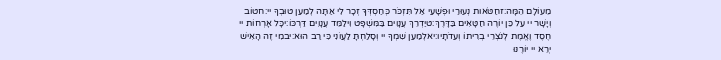מֵעוֹלָם הֵמָּה:זחַטֹּאות נְעוּרַי וּפְשָׁעַי אַל תִּזְכֹּר כְּחַסְדְּךָ זְכָר לִי אַתָּה לְמַעַן טוּבְךָ יי:חטוֹב וְיָשָׁר יי עַל כֵּן יוֹרֶה חַטָּאִים בַּדָּרֶךְ:טיַדְרֵךְ עֲנָוִים בַּמִּשְׁפָּט וִילַמֵּד עֲנָוִים דַּרְכּוֹ:יכָּל אָרְחוֹת יי חֶסֶד וֶאֱמֶת לְנֹצְרֵי בְרִיתוֹ וְעֵדֹתָיו:יאלְמַעַן שִׁמְךָ יי וְסָלַחְתָּ לַעֲוֹנִי כִּי רַב הוּא:יבמִי זֶה הָאִישׁ יְרֵא יי יוֹרֶנּוּ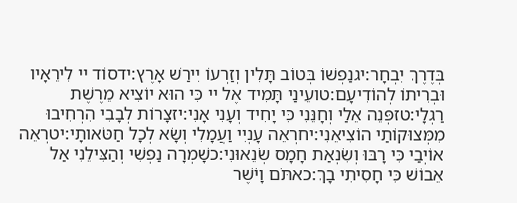בְּדֶרֶךְ יִבְחָר:יגנַפְשׁוֹ בְּטוֹב תָּלִין וְזַרְעוֹ יִירַשׁ אָרֶץ:ידסוֹד יי לִירֵאָיו וּבְרִיתוֹ לְהוֹדִיעָם:טועֵינַי תָּמִיד אֶל יי כִּי הוּא יוֹצִיא מֵרֶשֶׁת רַגְלָי:טזפְּנֵה אֵלַי וְחָנֵּנִי כִּי יָחִיד וְעָנִי אָנִי:יזצָרוֹת לְבָבִי הִרְחִיבוּ מִמְּצוּקוֹתַי הוֹצִיאֵנִי:יחרְאֵה עָנְיִי וַעֲמָלִי וְשָׂא לְכָל חַטֹּאותָי:יטרְאֵה אוֹיְבַי כִּי רָבּוּ וְשִׂנְאַת חָמָס שְׂנֵאוּנִי:כשָׁמְרָה נַפְשִׁי וְהַצִּילֵנִי אַל אֵבוֹשׁ כִּי חָסִיתִי בָךְ:כאתֹּם וָיֹשֶׁר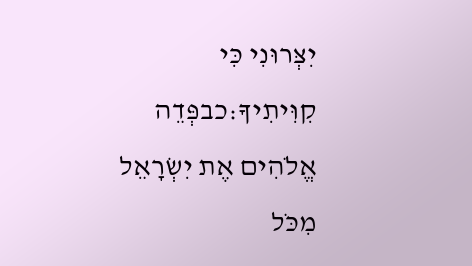יִצְּרוּנִי כִּי קִוִּיתִיךָ:כבפְּדֵה אֱלֹהִים אֶת יִשְׂרָאֵל מִכֹּל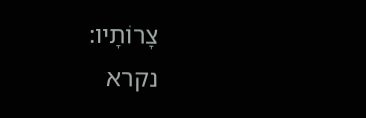צָרוֹתָיו:
נקרא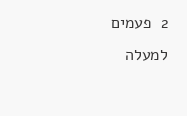2  פעמים
למעלה